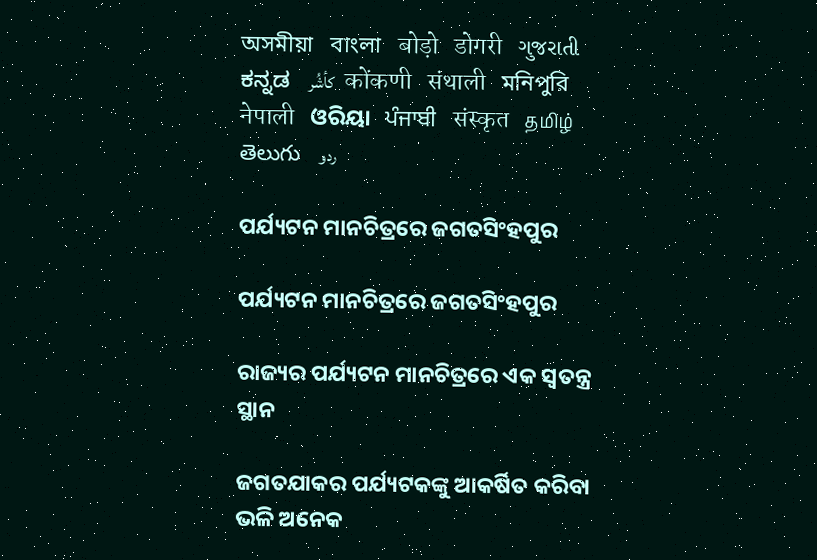অসমীয়া   বাংলা   बोड़ो   डोगरी   ગુજરાતી   ಕನ್ನಡ   كأشُر   कोंकणी   संथाली   মনিপুরি   नेपाली   ଓରିୟା   ਪੰਜਾਬੀ   संस्कृत   தமிழ்  తెలుగు   ردو

ପର୍ଯ୍ୟଟନ ମାନଚିତ୍ରରେ ଜଗତସିଂହପୁର

ପର୍ଯ୍ୟଟନ ମାନଚିତ୍ରରେ ଜଗତସିଂହପୁର

ରାଜ୍ୟର ପର୍ଯ୍ୟଟନ ମାନଚିତ୍ରରେ ଏକ ସ୍ଵତନ୍ତ୍ର ସ୍ଥାନ

ଜଗତଯାକର ପର୍ଯ୍ୟଟକଙ୍କୁ ଆକର୍ଷିତ କରିବା ଭଳି ଅନେକ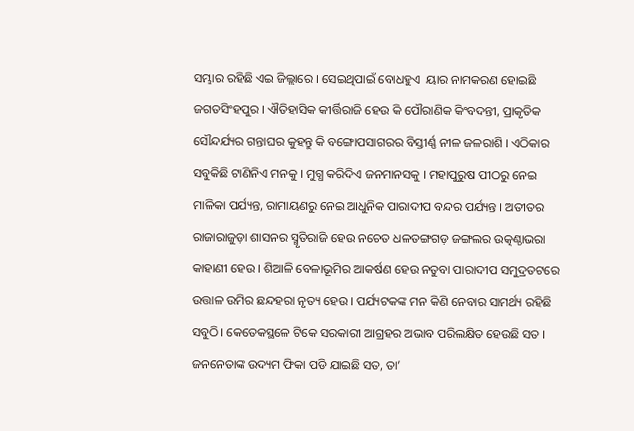ସମ୍ଭାର ରହିଛି ଏଇ ଜିଲ୍ଲାରେ । ସେଇଥିପାଇଁ ବୋଧହୁଏ  ୟାର ନାମକରଣ ହୋଇଛି ଜଗତସିଂହପୁର । ଐତିହାସିକ କୀର୍ତ୍ତିରାଜି ହେଉ କି ପୌରାଣିକ କିଂବଦନ୍ତୀ, ପ୍ରାକୃତିକ ସୌନ୍ଦର୍ଯ୍ୟର ଗନ୍ତାଘର କୁହନ୍ତୁ କି ବଙ୍ଗୋପସାଗରର ବିସ୍ତୀର୍ଣ୍ଣ ନୀଳ ଜଳରାଶି । ଏଠିକାର ସବୁକିଛି ଟାଣିନିଏ ମନକୁ । ମୁଗ୍ଧ କରିଦିଏ ଜନମାନସକୁ । ମହାପୁରୁଷ ପୀଠରୁ ନେଇ ମାଳିକା ପର୍ଯ୍ୟନ୍ତ, ରାମାୟଣରୁ ନେଇ ଆଧୁନିକ ପାରାଦୀପ ବନ୍ଦର ପର୍ଯ୍ୟନ୍ତ । ଅତୀତର ରାଜାରାଜୁଡ଼ା ଶାସନର ସ୍ମୃତିରାଜି ହେଉ ନଚେତ ଧଳତଙ୍ଗଗଡ଼ ଜଙ୍ଗଲର ଉତ୍କଣ୍ଠାଭରା କାହାଣୀ ହେଉ । ଶିଆଳି ବେଳାଭୂମିର ଆକର୍ଷଣ ହେଉ ନତୁବା ପାରାଦୀପ ସମୁଦ୍ରତଟରେ ଉତ୍ତାଳ ଉମିର ଛନ୍ଦହରା ନୃତ୍ୟ ହେଉ । ପର୍ଯ୍ୟଟକଙ୍କ ମନ କିଣି ନେବାର ସାମର୍ଥ୍ୟ ରହିଛି ସବୁଠି। କେତେକସ୍ଥଳେ ଟିକେ ସରକାରୀ ଆଗ୍ରହର ଅଭାବ ପରିଲକ୍ଷିତ ହେଉଛି ସତ । ଜନନେତାଙ୍କ ଉଦ୍ୟମ ଫିକା ପଡି ଯାଇଛି ସତ, ତା’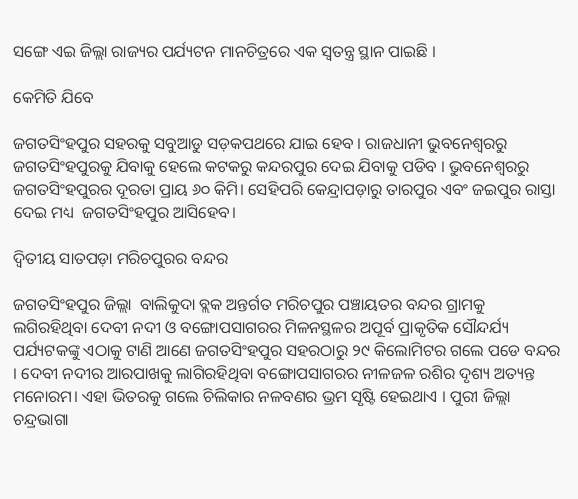ସଙ୍ଗେ ଏଇ ଜିଲ୍ଲା ରାଜ୍ୟର ପର୍ଯ୍ୟଟନ ମାନଚିତ୍ରରେ ଏକ ସ୍ଵତନ୍ତ୍ର ସ୍ଥାନ ପାଇଛି ।

କେମିତି ଯିବେ

ଜଗତସିଂହପୁର ସହରକୁ ସବୁଆଡୁ ସଡ଼କପଥରେ ଯାଇ ହେବ । ରାଜଧାନୀ ଭୁବନେଶ୍ୱରରୁ ଜଗତସିଂହପୁରକୁ ଯିବାକୁ ହେଲେ କଟକରୁ କନ୍ଦରପୁର ଦେଇ ଯିବାକୁ ପଡିବ । ଭୁବନେଶ୍ୱରରୁ ଜଗତସିଂହପୁରର ଦୂରତା ପ୍ରାୟ ୬୦ କିମି। ସେହିପରି କେନ୍ଦ୍ରାପଡ଼ାରୁ ତାରପୁର ଏବଂ ଜଇପୁର ରାସ୍ତା ଦେଇ ମଧ୍ୟ  ଜଗତସିଂହପୁର ଆସିହେବ।

ଦ୍ଵିତୀୟ ସାତପଡ଼ା ମରିଚପୁରର ବନ୍ଦର

ଜଗତସିଂହପୁର ଜିଲ୍ଲା  ବାଲିକୁଦା ବ୍ଲକ ଅନ୍ତର୍ଗତ ମରିଚପୁର ପଞ୍ଚାୟତର ବନ୍ଦର ଗ୍ରାମକୁ ଲଗିରହିଥିବା ଦେବୀ ନଦୀ ଓ ବଙ୍ଗୋପସାଗରର ମିଳନସ୍ଥଳର ଅପୂର୍ବ ପ୍ରାକୃତିକ ସୌନ୍ଦର୍ଯ୍ୟ ପର୍ଯ୍ୟଟକଙ୍କୁ ଏଠାକୁ ଟାଣି ଆଣେ ଜଗତସିଂହପୁର ସହରଠାରୁ ୨୯ କିଲୋମିଟର ଗଲେ ପଡେ ବନ୍ଦର । ଦେବୀ ନଦୀର ଆରପାଖକୁ ଲାଗିରହିଥିବା ବଙ୍ଗୋପସାଗରର ନୀଳଜଳ ରଶିର ଦୃଶ୍ୟ ଅତ୍ୟନ୍ତ ମନୋରମ। ଏହା ଭିତରକୁ ଗଲେ ଚିଲିକାର ନଳବଣର ଭ୍ରମ ସୃଷ୍ଟି ହେଇଥାଏ । ପୁରୀ ଜିଲ୍ଲା ଚନ୍ଦ୍ରଭାଗା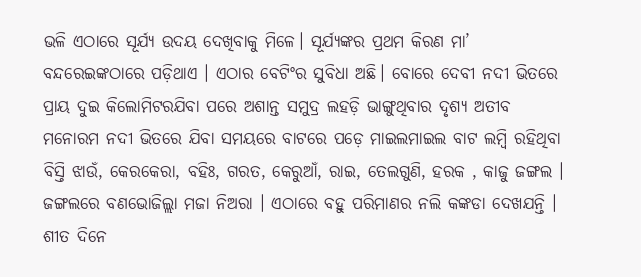ଭଳି ଏଠାରେ ସୂର୍ଯ୍ୟ ଉଦୟ ଦେଖିବାକୁ ମିଳେ। ସୂର୍ଯ୍ୟଙ୍କର ପ୍ରଥମ କିରଣ ମା’ ବନ୍ଦରେଇଙ୍କଠାରେ ପଡ଼ିଥାଏ । ଏଠାର ବେଟିଂର ସୁବିଧା ଅଛି। ବୋରେ ଦେବୀ ନଦୀ ଭିତରେ ପ୍ରାୟ ଦୁଇ କିଲୋମିଟରଯିବା ପରେ ଅଶାନ୍ତ ସମୁଦ୍ର ଲହଡ଼ି ଭାଙ୍ଗୁଥିବାର ଦୃଶ୍ୟ ଅତୀବ ମନୋରମ ନଦୀ ଭିତରେ ଯିବା ସମୟରେ ବାଟରେ ପଡ଼େ ମାଇଲମାଇଲ ବାଟ ଲମ୍ବି ରହିଥିବା ବିସ୍ତି ଝାଉଁ, କେରକେରା, ବହିଃ, ଗରତ, କେରୁଆଁ, ରାଇ, ତେଲଗୁଣି, ହରକ , କାଜୁ ଜଙ୍ଗଲ । ଜଙ୍ଗଲରେ ବଣଭୋଜିଲ୍ଲା ମଜା ନିଅରା । ଏଠାରେ ବହୁ ପରିମାଣର ନଲି କଙ୍କଡା ଦେଖଯନ୍ତି । ଶୀତ ଦିନେ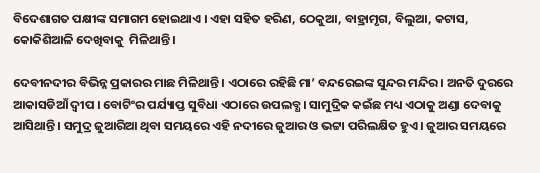ବିଦେଶାଗତ ପକ୍ଷୀଙ୍କ ସମାଗମ ହୋଇଥାଏ । ଏହା ସହିତ ହରିଣ, ଠେକୁଆ, ବାହ୍ରାମୃଗ, ବିଲୁଆ, କଟାସ, କୋକିଶିଆଳି ଦେଖିବାକୁ  ମିଳିଥାନ୍ତି ।

ଦେବୀନଦୀର ବିଭିନ୍ନ ପ୍ରକାରର ମାଛ ମିଳିଥାନ୍ତି । ଏଠାରେ ରହିଛି ମା’ ବନ୍ଦରେଇଙ୍କ ସୁନ୍ଦର ମନ୍ଦିର । ଅନତି ଦୁରରେ ଆକାସଡିଆଁ ଦ୍ଵୀପ । ବୋଟିଂର ପର୍ଯ୍ୟାପ୍ତ ସୁବିଧା ଏଠାରେ ଉପଲବ୍ଧ । ସାମୁଦ୍ରିକ କଇଁଛ ମଧ୍ୟ ଏଠାକୁ ଅଣ୍ଡା ଦେବାକୁ ଆସିଥାନ୍ତି । ସମୁଦ୍ର ଜୁଆରିଆ ଥିବା ସମୟରେ ଏହି ନଦୀରେ ଜୁଆର ଓ ଭଟ୍ଟା ପରିଲକ୍ଷିତ ହୁଏ । ଜୁଆର ସମୟରେ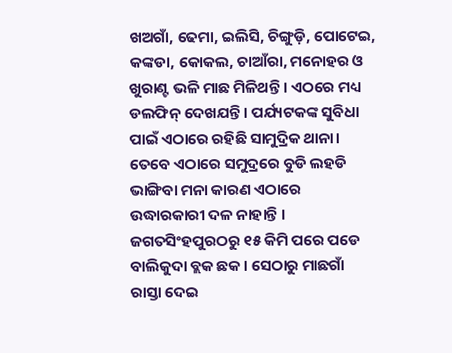ଖଅଗାଁ, ଢେମା, ଇଲିସି, ଚିଙ୍ଗୁଡ଼ି, ପୋଟେଇ, କଙ୍କଡା, କୋକଲ, ଚାଆଁରା, ମନୋହର ଓ ଖୁରାଣ୍ଟ ଭଳି ମାଛ ମିଳିଥନ୍ତି । ଏଠରେ ମଧ୍ୟ ଡଲଫିନ୍ ଦେଖଯନ୍ତି । ପର୍ଯ୍ୟଟକଙ୍କ ସୁବିଧା ପାଇଁ ଏଠାରେ ରହିଛି ସାମୁଦ୍ରିକ ଥାନା। ତେବେ ଏଠାରେ ସମୁଦ୍ରରେ ବୁଡି ଲହଡି ଭାଙ୍ଗିବା ମନା କାରଣ ଏଠାରେ ଉଦ୍ଧାରକାରୀ ଦଳ ନାହାନ୍ତି । ଜଗତସିଂହପୁରଠରୁ ୧୫ କିମି ପରେ ପଡେ ବାଲିକୁଦା ବ୍ଲକ ଛକ । ସେଠାରୁ ମାଛଗାଁ ରାସ୍ତା ଦେଇ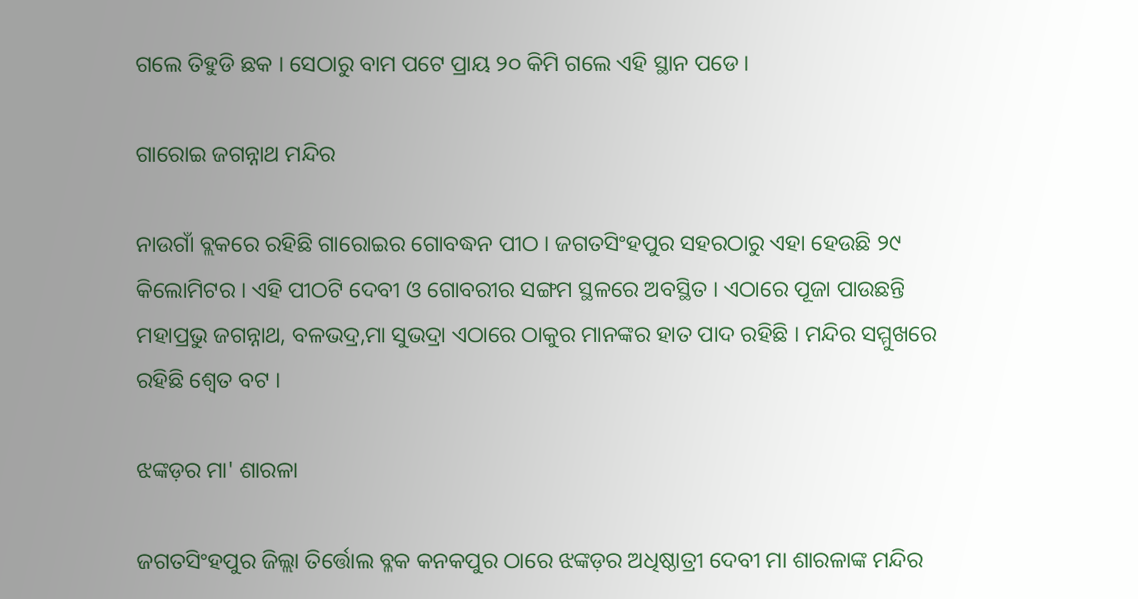ଗଲେ ତିହୁଡି ଛକ । ସେଠାରୁ ବାମ ପଟେ ପ୍ରାୟ ୨୦ କିମି ଗଲେ ଏହି ସ୍ଥାନ ପଡେ ।

ଗାରୋଇ ଜଗନ୍ନାଥ ମନ୍ଦିର

ନାଉଗାଁ ବ୍ଲକରେ ରହିଛି ଗାରୋଇର ଗୋବଦ୍ଧନ ପୀଠ । ଜଗତସିଂହପୁର ସହରଠାରୁ ଏହା ହେଉଛି ୨୯ କିଲୋମିଟର । ଏହି ପୀଠଟି ଦେବୀ ଓ ଗୋବରୀର ସଙ୍ଗମ ସ୍ଥଳରେ ଅବସ୍ଥିତ । ଏଠାରେ ପୂଜା ପାଉଛନ୍ତି ମହାପ୍ରଭୁ ଜଗନ୍ନାଥ, ବଳଭଦ୍ର,ମା ସୁଭଦ୍ରା ଏଠାରେ ଠାକୁର ମାନଙ୍କର ହାତ ପାଦ ରହିଛି । ମନ୍ଦିର ସମ୍ମୁଖରେ ରହିଛି ଶ୍ଵେତ ବଟ ।

ଝଙ୍କଡ଼ର ମା' ଶାରଳା

ଜଗତସିଂହପୁର ଜିଲ୍ଲା ତିର୍ତ୍ତୋଲ ବ୍ଳକ କନକପୁର ଠାରେ ଝଙ୍କଡ଼ର ଅଧିଷ୍ଠାତ୍ରୀ ଦେବୀ ମା ଶାରଳାଙ୍କ ମନ୍ଦିର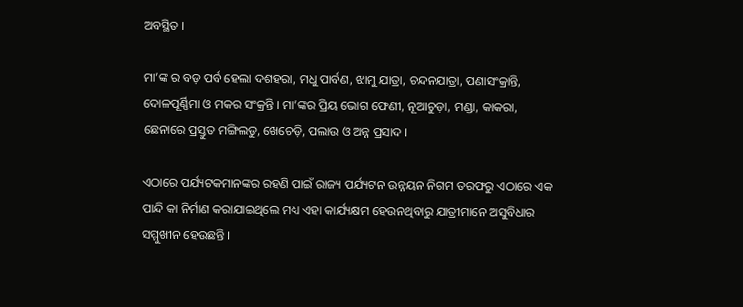ଅବସ୍ଥିତ ।

ମା’ଙ୍କ ର ବଡ଼ ପର୍ବ ହେଲା ଦଶହରା, ମଧୁ ପାର୍ବଣ, ଝାମୁ ଯାତ୍ରା, ଚନ୍ଦନଯାତ୍ରା, ପଣାସଂକ୍ରାନ୍ତି, ଦୋଳପୂର୍ଣ୍ଣିମା ଓ ମକର ସଂକ୍ରନ୍ତି । ମା’ଙ୍କର ପ୍ରିୟ ଭୋଗ ଫେଣୀ, ନୂଆଚୁଡ଼ା, ମଣ୍ଡା, କାକରା, ଛେନାରେ ପ୍ରସ୍ତୁତ ମଙ୍ଗିଲଡୁ, ଖେଚେଡ଼ି, ପଲାଉ ଓ ଅନ୍ନ ପ୍ରସାଦ ।

ଏଠାରେ ପର୍ଯ୍ୟଟକମାନଙ୍କର ରହଣି ପାଇଁ ରାଜ୍ୟ ପର୍ଯ୍ୟଟନ ଉନ୍ନୟନ ନିଗମ ତରଫରୁ ଏଠାରେ ଏକ ପାନ୍ଦି କା ନିର୍ମାଣ କରାଯାଇଥିଲେ ମଧ୍ୟ ଏହା କାର୍ଯ୍ୟକ୍ଷମ ହେଉନଥିବାରୁ ଯାତ୍ରୀମାନେ ଅସୁବିଧାର ସମ୍ମୁଖୀନ ହେଉଛନ୍ତି ।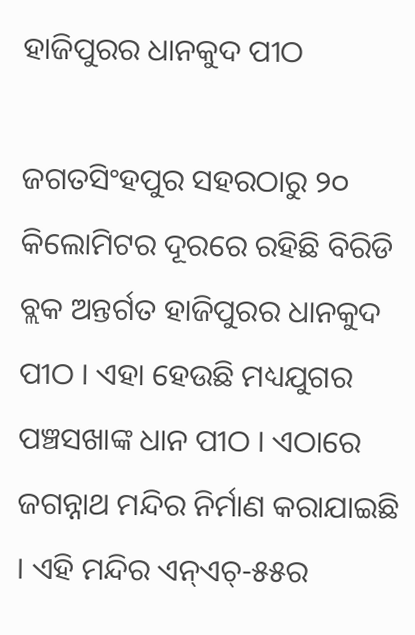ହାଜିପୁରର ଧାନକୁଦ ପୀଠ

ଜଗତସିଂହପୁର ସହରଠାରୁ ୨୦ କିଲୋମିଟର ଦୂରରେ ରହିଛି ବିରିଡି ବ୍ଲକ ଅନ୍ତର୍ଗତ ହାଜିପୁରର ଧାନକୁଦ ପୀଠ । ଏହା ହେଉଛି ମଧ୍ୟଯୁଗର ପଞ୍ଚସଖାଙ୍କ ଧାନ ପୀଠ । ଏଠାରେ ଜଗନ୍ନାଥ ମନ୍ଦିର ନିର୍ମାଣ କରାଯାଇଛି । ଏହି ମନ୍ଦିର ଏନ୍ଏଚ୍-୫୫ର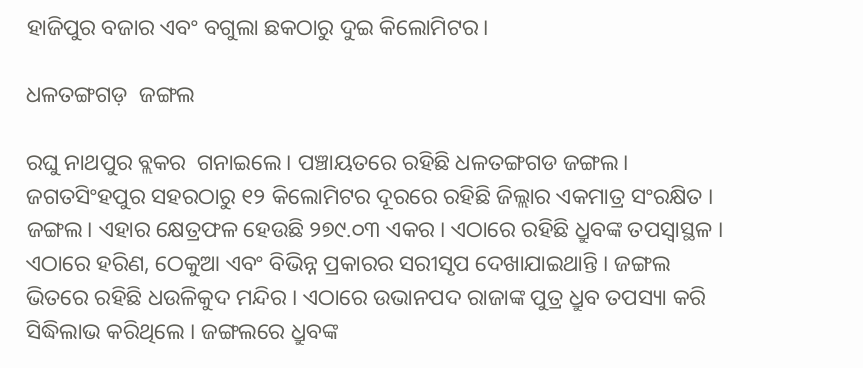ହାଜିପୁର ବଜାର ଏବଂ ବଗୁଲା ଛକଠାରୁ ଦୁଇ କିଲୋମିଟର।

ଧଳତଙ୍ଗଗଡ଼  ଜଙ୍ଗଲ

ରଘୁ ନାଥପୁର ବ୍ଲକର  ଗନାଇଲେ। ପଞ୍ଚାୟତରେ ରହିଛି ଧଳତଙ୍ଗଗଡ ଜଙ୍ଗଲ। ଜଗତସିଂହପୁର ସହରଠାରୁ ୧୨ କିଲୋମିଟର ଦୂରରେ ରହିଛି ଜିଲ୍ଲାର ଏକମାତ୍ର ସଂରକ୍ଷିତ । ଜଙ୍ଗଲ। ଏହାର କ୍ଷେତ୍ରଫଳ ହେଉଛି ୨୭୯.୦୩ ଏକର । ଏଠାରେ ରହିଛି ଧ୍ରୁବଙ୍କ ତପସ୍ଵାସ୍ଥଳ । ଏଠାରେ ହରିଣ, ଠେକୁଆ ଏବଂ ବିଭିନ୍ନ ପ୍ରକାରର ସରୀସୃପ ଦେଖାଯାଇଥାନ୍ତି । ଜଙ୍ଗଲ ଭିତରେ ରହିଛି ଧଉଳିକୁଦ ମନ୍ଦିର । ଏଠାରେ ଉଭାନପଦ ରାଜାଙ୍କ ପୁତ୍ର ଧ୍ରୁବ ତପସ୍ୟା କରି ସିଦ୍ଧିଲାଭ କରିଥିଲେ । ଜଙ୍ଗଲରେ ଧ୍ରୁବଙ୍କ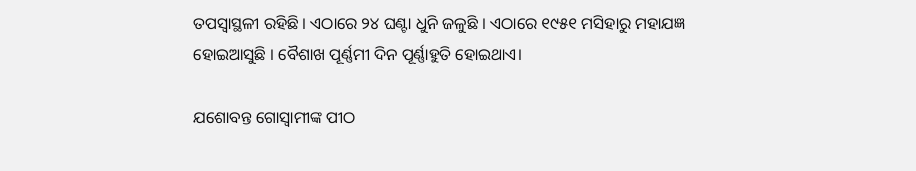ତପସ୍ଵାସ୍ଥଳୀ ରହିଛି । ଏଠାରେ ୨୪ ଘଣ୍ଟା ଧୁନି ଜଳୁଛି । ଏଠାରେ ୧୯୫୧ ମସିହାରୁ ମହାଯଜ୍ଞ ହୋଇଆସୁଛି । ବୈଶାଖ ପୂର୍ଣ୍ଣମୀ ଦିନ ପୂର୍ଣ୍ଣାହୁତି ହୋଇଥାଏ।

ଯଶୋବନ୍ତ ଗୋସ୍ୱାମୀଙ୍କ ପୀଠ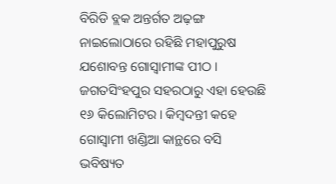ବିରିଡି ବ୍ଲକ ଅନ୍ତର୍ଗତ ଅଢ଼ଙ୍ଗ ନାଇଲୋଠାରେ ରହିଛି ମହାପୁରୁଷ ଯଶୋବନ୍ତ ଗୋସ୍ୱାମୀଙ୍କ ପୀଠ । ଜଗତସିଂହପୁର ସହରଠାରୁ ଏହା ହେଉଛି ୧୬ କିଲୋମିଟର । କିମ୍ବଦନ୍ତୀ କହେ ଗୋସ୍ଵାମୀ ଖଣ୍ଡିଆ କାନ୍ଥରେ ବସି ଭବିଷ୍ୟତ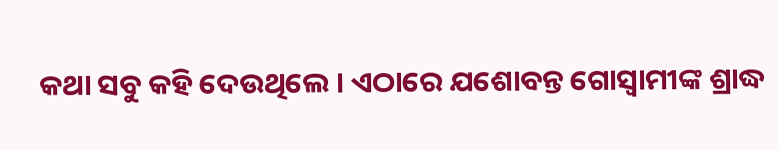କଥା ସବୁ କହି ଦେଉଥିଲେ । ଏଠାରେ ଯଶୋବନ୍ତ ଗୋସ୍ଵାମୀଙ୍କ ଶ୍ରାଦ୍ଧ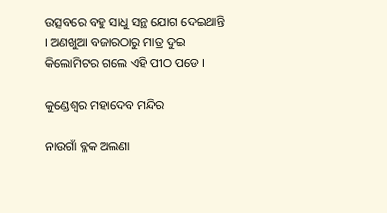ଉତ୍ସବରେ ବହୁ ସାଧୁ ସନ୍ଥ ଯୋଗ ଦେଇଥାନ୍ତି । ଅଣଖୁଆ ବଜାରଠାରୁ ମାତ୍ର ଦୁଇ କିଲୋମିଟର ଗଲେ ଏହି ପୀଠ ପଡେ ।

କୁଣ୍ଡେଶ୍ଵର ମହାଦେବ ମନ୍ଦିର

ନାଉଗାଁ ବ୍ଳକ ଅଲଣା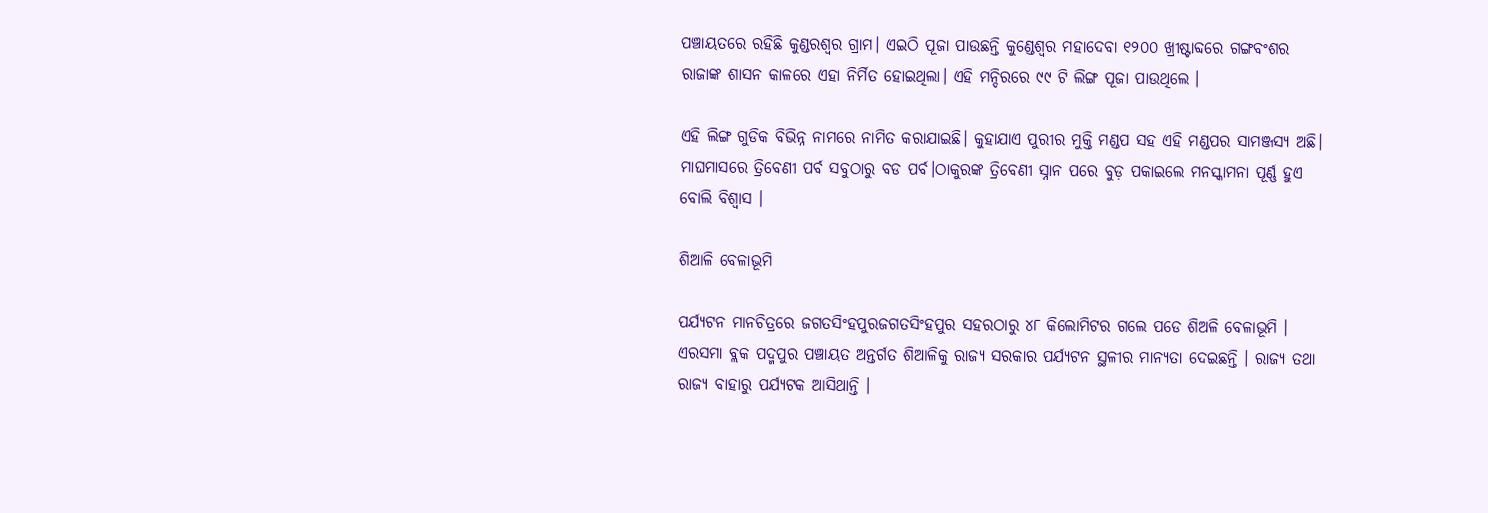ପଞ୍ଚାୟତରେ ରହିଛି କୁଣ୍ଡରଶ୍ଵର ଗ୍ରାମ। ଏଇଠି ପୂଜା ପାଉଛନ୍ତି କୁଣ୍ଡେଶ୍ଵର ମହାଦେବା ୧୨୦୦ ଖ୍ରୀଷ୍ଟାବ୍ଦରେ ଗଙ୍ଗବଂଶର ରାଜାଙ୍କ ଶାସନ କାଳରେ ଏହା ନିର୍ମିତ ହୋଇଥିଲା। ଏହି ମନ୍ଦିରରେ ୯୯ ଟି ଲିଙ୍ଗ ପୂଜା ପାଉଥିଲେ ।

ଏହି ଲିଙ୍ଗ ଗୁଡିକ ବିଭିନ୍ନ ନାମରେ ନାମିତ କରାଯାଇଛି। କୁହାଯାଏ ପୁରୀର ମୁକ୍ତି ମଣ୍ଡପ ସହ ଏହି ମଣ୍ଡପର ସାମଞ୍ଜସ୍ୟ ଅଛି। ମାଘମାସରେ ତ୍ରିବେଣୀ ପର୍ବ ସବୁଠାରୁ ବଡ ପର୍ବ।ଠାକୁରଙ୍କ ତ୍ରିବେଣୀ ସ୍ନାନ ପରେ ବୁଡ଼ ପକାଇଲେ ମନସ୍କାମନା ପୂର୍ଣ୍ଣ ହୁଏ ବୋଲି ବିଶ୍ୱାସ ।

ଶିଆଳି ବେଳାଭୂମି

ପର୍ଯ୍ୟଟନ ମାନଚିତ୍ରରେ ଜଗତସିଂହପୁରଜଗତସିଂହପୁର ସହରଠାରୁ ୪୮ କିଲୋମିଟର ଗଲେ ପଡେ ଶିଅଳି ବେଳାଭୂମି । ଏରସମା ବ୍ଲକ ପଦ୍ମପୁର ପଞ୍ଚାୟତ ଅନ୍ତର୍ଗତ ଶିଆଳିକୁ ରାଜ୍ୟ ସରକାର ପର୍ଯ୍ୟଟନ ସ୍ଥଳୀର ମାନ୍ୟତା ଦେଇଛନ୍ତି । ରାଜ୍ୟ ତଥା ରାଜ୍ୟ ବାହାରୁ ପର୍ଯ୍ୟଟକ ଆସିଥାନ୍ତି ।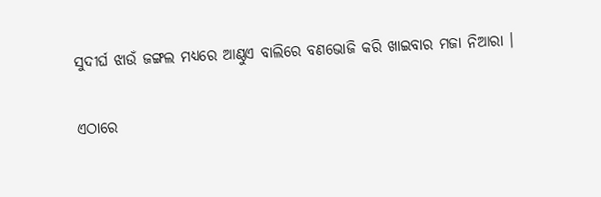ସୁଦୀର୍ଘ ଝାଉଁ ଜଙ୍ଗଲ ମଧ୍ୟରେ ଆଣ୍ଠୁଏ ବାଲିରେ ବଣଭୋଜି କରି ଖାଇବାର ମଜା ନିଆରା ।

ଏଠାରେ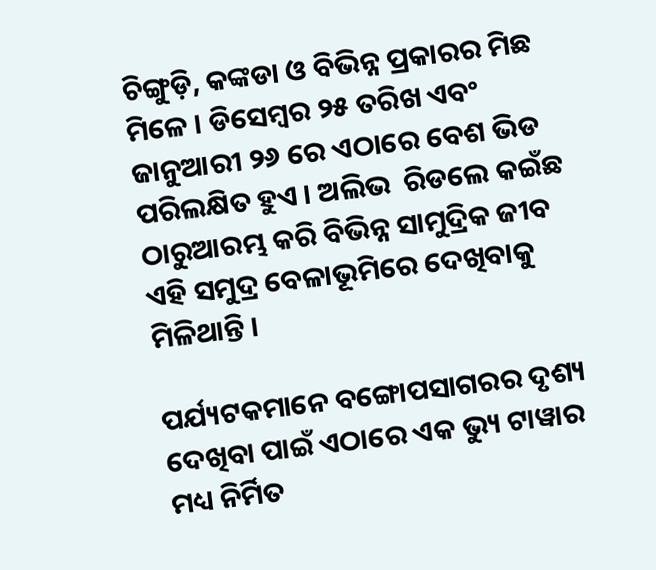ଚିଙ୍ଗୁଡ଼ି, କଙ୍କଡା ଓ ବିଭିନ୍ନ ପ୍ରକାରର ମିଛ ମିଳେ । ଡିସେମ୍ବର ୨୫ ତରିଖ ଏବଂ ଜାନୁଆରୀ ୨୬ ରେ ଏଠାରେ ବେଶ ଭିଡ ପରିଲକ୍ଷିତ ହୁଏ । ଅଲିଭ  ରିଡଲେ କଇଁଛ ଠାରୁଆରମ୍ଭ କରି ବିଭିନ୍ନ ସାମୁଦ୍ରିକ ଜୀବ ଏହି ସମୁଦ୍ର ବେଳାଭୂମିରେ ଦେଖିବାକୁ ମିଳିଥାନ୍ତି ।

ପର୍ଯ୍ୟଟକମାନେ ବଙ୍ଗୋପସାଗରର ଦୃଶ୍ୟ ଦେଖିବା ପାଇଁ ଏଠାରେ ଏକ ଭ୍ୟୁ ଟାୱାର ମଧ୍ୟ ନିର୍ମିତ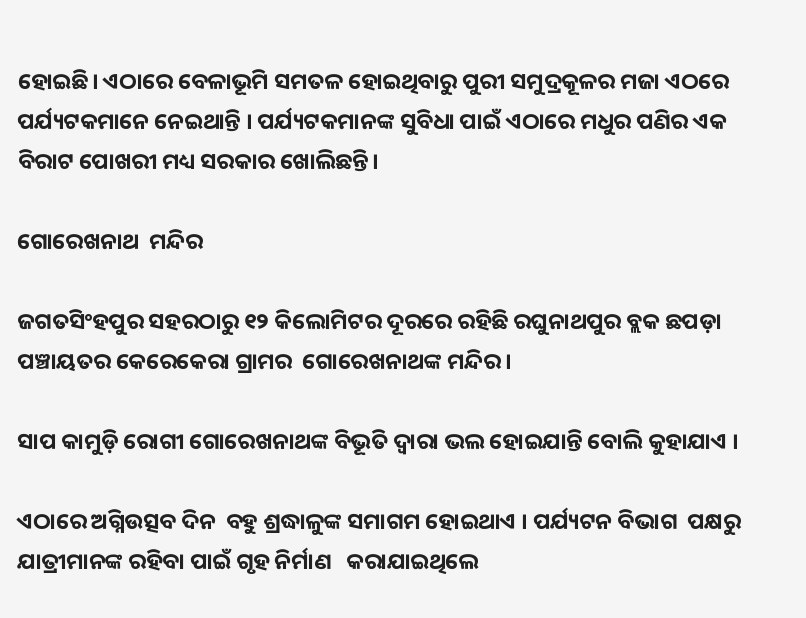ହୋଇଛି। ଏଠାରେ ବେଳାଭୂମି ସମତଳ ହୋଇଥିବାରୁ ପୁରୀ ସମୁଦ୍ରକୂଳର ମଜା ଏଠରେ ପର୍ଯ୍ୟଟକମାନେ ନେଇଥାନ୍ତି । ପର୍ଯ୍ୟଟକମାନଙ୍କ ସୁବିଧା ପାଇଁ ଏଠାରେ ମଧୁର ପଣିର ଏକ ବିରାଟ ପୋଖରୀ ମଧ୍ୟ ସରକାର ଖୋଲିଛନ୍ତି।

ଗୋରେଖନାଥ  ମନ୍ଦିର

ଜଗତସିଂହପୁର ସହରଠାରୁ ୧୨ କିଲୋମିଟର ଦୂରରେ ରହିଛି ରଘୁନାଥପୁର ବ୍ଲକ ଛପଡ଼ା ପଞ୍ଚାୟତର କେରେକେରା ଗ୍ରାମର  ଗୋରେଖନାଥଙ୍କ ମନ୍ଦିର ।

ସାପ କାମୁଡ଼ି ରୋଗୀ ଗୋରେଖନାଥଙ୍କ ବିଭୂତି ଦ୍ଵାରା ଭଲ ହୋଇଯାନ୍ତି ବୋଲି କୁହାଯାଏ ।

ଏଠାରେ ଅଗ୍ନିଉତ୍ସବ ଦିନ  ବହୁ ଶ୍ରଦ୍ଧାଳୁଙ୍କ ସମାଗମ ହୋଇଥାଏ । ପର୍ଯ୍ୟଟନ ବିଭାଗ  ପକ୍ଷରୁ ଯାତ୍ରୀମାନଙ୍କ ରହିବା ପାଇଁ ଗୃହ ନିର୍ମାଣ   କରାଯାଇଥିଲେ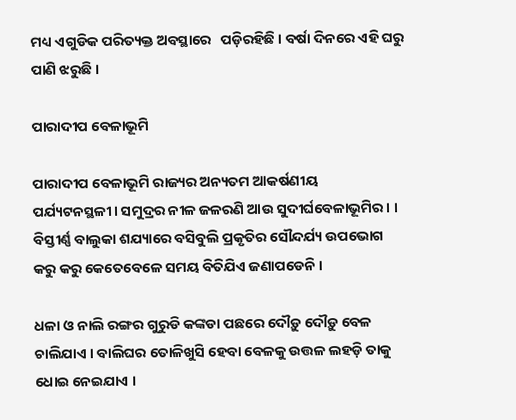ମଧ୍ୟ ଏଗୁଡିକ ପରିତ୍ୟକ୍ତ ଅବସ୍ଥାରେ   ପଡ଼ିରହିଛି । ବର୍ଷା ଦିନରେ ଏହି ଘରୁ ପାଣି ଝରୁଛି ।

ପାରାଦୀପ ବେଳାଭୂମି

ପାରାଦୀପ ବେଳାଭୂମି ରାଜ୍ୟର ଅନ୍ୟତମ ଆକର୍ଷଣୀୟ ପର୍ଯ୍ୟଟନସ୍ଥଳୀ। ସମୁଦ୍ରର ନୀଳ ଜଳରଣି ଆଉ ସୁଦୀର୍ଘବେଳାଭୂମିର । । ବିସ୍ତୀର୍ଣ୍ଣ ବାଲୁକା ଶଯ୍ୟାରେ ବସିବୁଲି ପ୍ରକୃତିର ସୌନ୍ଦର୍ଯ୍ୟ ଉପଭୋଗ କରୁ କରୁ କେତେବେଳେ ସମୟ ବିତିଯିଏ ଜଣାପଡେନି ।

ଧଳା ଓ ନାଲି ରଙ୍ଗର ଗୁରୁଡି କଙ୍କଡା ପଛରେ ଦୌଡ଼ୁ ଦୌଡ଼ୁ ବେଳ  ଚାଲିଯାଏ । ବାଲିଘର ତୋଳିଖୁସି ହେବା ବେଳକୁ ଉତ୍ତଳ ଲହଡ଼ି ତାକୁ ଧୋଇ ନେଇଯାଏ ।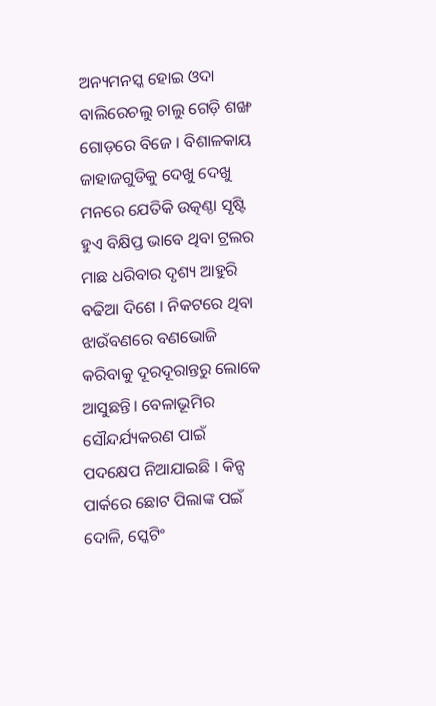ଅନ୍ୟମନସ୍କ ହୋଇ ଓଦା ବାଲିରେଚଲୁ ଚାଲୁ ଗେଡ଼ି ଶଙ୍ଖ ଗୋଡ଼ରେ ବିଜେ । ବିଶାଳକାୟ ଜାହାଜଗୁଡିକୁ ଦେଖୁ ଦେଖୁ ମନରେ ଯେତିକି ଉତ୍କଣ୍ଠା ସୃଷ୍ଟି ହୁଏ ବିକ୍ଷିପ୍ତ ଭାବେ ଥିବା ଟ୍ରଲର ମାଛ ଧରିବାର ଦୃଶ୍ୟ ଆହୁରି ବଢିଆ ଦିଶେ । ନିକଟରେ ଥିବା ଝାଉଁବଣରେ ବଣଭୋଜି କରିବାକୁ ଦୂରଦୂରାନ୍ତରୁ ଲୋକେ ଆସୁଛନ୍ତି। ବେଳାଭୂମିର ସୌନ୍ଦର୍ଯ୍ୟକରଣ ପାଇଁ ପଦକ୍ଷେପ ନିଆଯାଇଛି । କିନ୍ସ ପାର୍କରେ ଛୋଟ ପିଲାଙ୍କ ପଇଁ ଦୋଳି, ସ୍କେଟିଂ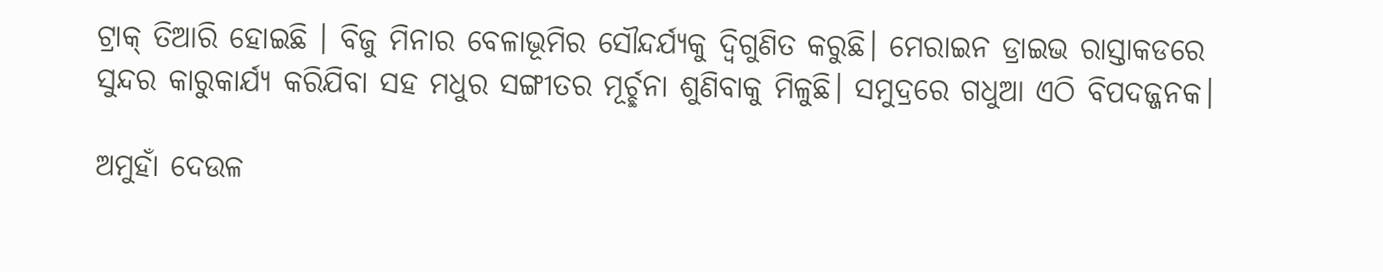ଟ୍ରାକ୍ ତିଆରି ହୋଇଛି । ବିଜୁ ମିନାର ବେଳାଭୂମିର ସୌନ୍ଦର୍ଯ୍ୟକୁ ଦ୍ଵିଗୁଣିତ କରୁଛି। ମେରାଇନ ଡ୍ରାଇଭ ରାସ୍ତାକଡରେ ସୁନ୍ଦର କାରୁକାର୍ଯ୍ୟ କରିଯିବା ସହ ମଧୁର ସଙ୍ଗୀତର ମୂର୍ଚ୍ଛନା ଶୁଣିବାକୁ ମିଳୁଛି। ସମୁଦ୍ରରେ ଗଧୁଆ ଏଠି ବିପଦଜ୍ଜନକ।

ଅମୁହାଁ ଦେଉଳ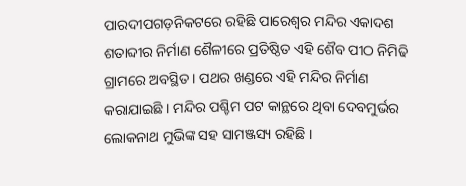ପାରଦୀପଗଡ଼ନିକଟରେ ରହିଛି ପାରେଶ୍ଵର ମନ୍ଦିର ଏକାଦଶ ଶତାବ୍ଦୀର ନିର୍ମାଣ ଶୈଳୀରେ ପ୍ରତିଷ୍ଠିତ ଏହି ଶୈବ ପୀଠ ନିମିଢି ଗ୍ରାମରେ ଅବସ୍ଥିତ । ପଥର ଖଣ୍ଡରେ ଏହି ମନ୍ଦିର ନିର୍ମାଣ କରାଯାଇଛି । ମନ୍ଦିର ପଶ୍ଚିମ ପଟ କାନ୍ଥରେ ଥିବା ଦେବମୁର୍ଭର ଲୋକନାଥ ମୁଭିଙ୍କ ସହ ସାମଞ୍ଜସ୍ୟ ରହିଛି ।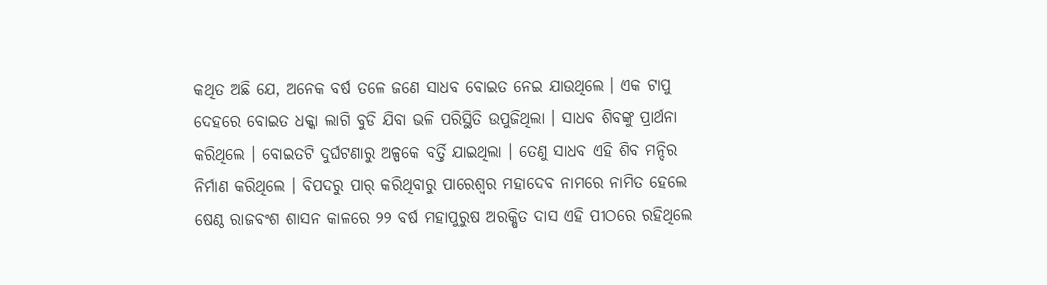କଥିତ ଅଛି ଯେ, ଅନେକ ବର୍ଷ ତଳେ ଜଣେ ସାଧବ ବୋଇତ ନେଇ ଯାଉଥିଲେ । ଏକ ଟାପୁ ଦେହରେ ବୋଇତ ଧକ୍କା ଲାଗି ବୁଡି ଯିବା ଭଳି ପରିସ୍ଥିତି ଉପୁଜିଥିଲା । ସାଧବ ଶିବଙ୍କୁ ପ୍ରାର୍ଥନା କରିଥିଲେ । ବୋଇତଟି ଦୁର୍ଘଟଣାରୁ ଅଳ୍ପକେ ବର୍ତ୍ତି ଯାଇଥିଲା । ତେଣୁ ସାଧବ ଏହି ଶିବ ମନ୍ଦିର ନିର୍ମାଣ କରିଥିଲେ । ବିପଦରୁ ପାର୍ କରିଥିବାରୁ ପାରେଶ୍ୱର ମହାଦେବ ନାମରେ ନାମିତ ହେଲେ ଷେଣ୍ଠ ରାଜବଂଶ ଶାସନ କାଳରେ ୨୨ ବର୍ଷ ମହାପୁରୁଷ ଅରକ୍ଷିତ ଦାସ ଏହି ପୀଠରେ ରହିଥିଲେ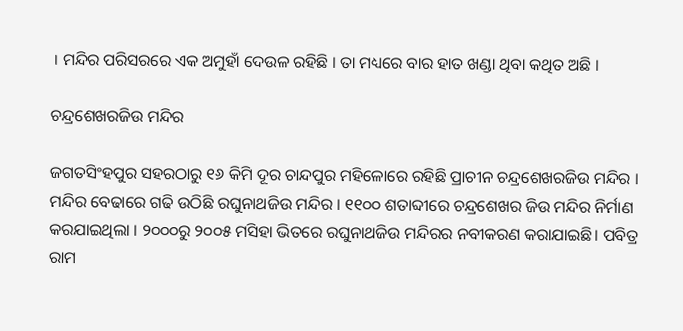। ମନ୍ଦିର ପରିସରରେ ଏକ ଅମୁହାଁ ଦେଉଳ ରହିଛି । ତା ମଧ୍ୟରେ ବାର ହାତ ଖଣ୍ଡା ଥିବା କଥିତ ଅଛି ।

ଚନ୍ଦ୍ରଶେଖରଜିଉ ମନ୍ଦିର

ଜଗତସିଂହପୁର ସହରଠାରୁ ୧୬ କିମି ଦୂର ଚାନ୍ଦପୁର ମହିଳୋରେ ରହିଛି ପ୍ରାଚୀନ ଚନ୍ଦ୍ରଶେଖରଜିଉ ମନ୍ଦିର । ମନ୍ଦିର ବେଢାରେ ଗଢି ଉଠିଛି ରଘୁନାଥଜିଉ ମନ୍ଦିର । ୧୧୦୦ ଶତାବ୍ଦୀରେ ଚନ୍ଦ୍ରଶେଖର ଜିଉ ମନ୍ଦିର ନିର୍ମାଣ କରଯାଇଥିଲା । ୨୦୦୦ରୁ ୨୦୦୫ ମସିହା ଭିତରେ ରଘୁନାଥଜିଉ ମନ୍ଦିରର ନବୀକରଣ କରାଯାଇଛି। ପବିତ୍ର ରାମ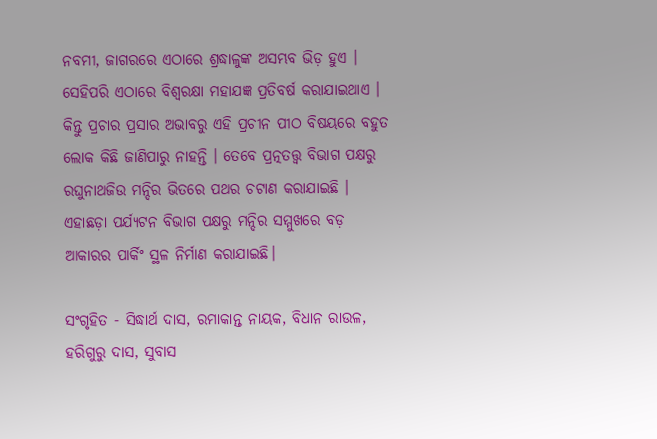ନବମୀ, ଜାଗରରେ ଏଠାରେ ଶ୍ରଦ୍ଧାଳୁଙ୍କ ଅସମ୍ଭବ ଭିଡ଼ ହୁଏ । ସେହିପରି ଏଠାରେ ବିଶ୍ଵରକ୍ଷା ମହାଯଜ୍ଞ ପ୍ରତିବର୍ଷ କରାଯାଇଥାଏ । କିନ୍ତୁ ପ୍ରଚାର ପ୍ରସାର ଅଭାବରୁ ଏହି ପ୍ରଚୀନ ପୀଠ ବିଷୟରେ ବହୁତ ଲୋକ କିଛି ଜାଣିପାରୁ ନାହନ୍ତି । ତେବେ ପ୍ରତ୍ନତତ୍ତ୍ଵ ବିଭାଗ ପକ୍ଷରୁ ରଘୁନାଥଜିଉ ମନ୍ଦିର ଭିତରେ ପଥର ଚଟାଣ କରାଯାଇଛି । ଏହାଛଡ଼ା ପର୍ଯ୍ୟଟନ ବିଭାଗ ପକ୍ଷରୁ ମନ୍ଦିର ସମ୍ମୁଖରେ ବଡ଼ ଆକାରର ପାର୍କିଂ ସ୍ଥଳ ନିର୍ମାଣ କରାଯାଇଛି।

ସଂଗୃହିତ - ସିଦ୍ଧାର୍ଥ ଦାସ, ରମାକାନ୍ତ ନାୟକ, ବିଧାନ ରାଉଳ, ହରିଗୁରୁ ଦାସ, ସୁବାସ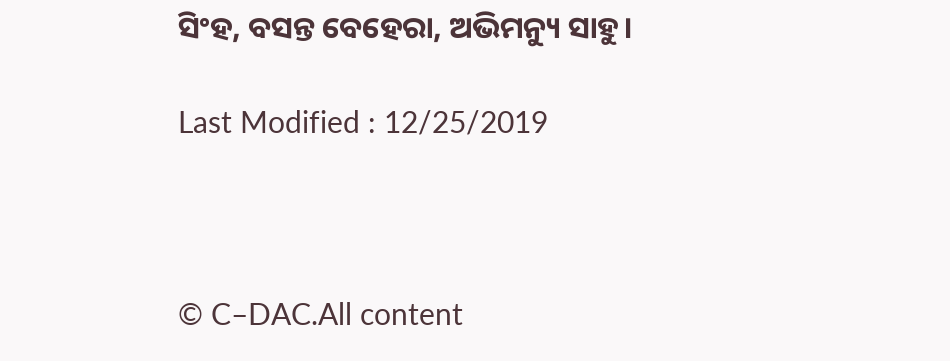ସିଂହ, ବସନ୍ତ ବେହେରା, ଅଭିମନ୍ୟୁ ସାହୁ।

Last Modified : 12/25/2019



© C–DAC.All content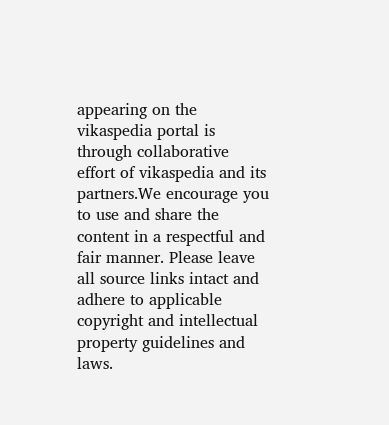appearing on the vikaspedia portal is through collaborative effort of vikaspedia and its partners.We encourage you to use and share the content in a respectful and fair manner. Please leave all source links intact and adhere to applicable copyright and intellectual property guidelines and laws.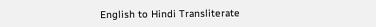English to Hindi Transliterate